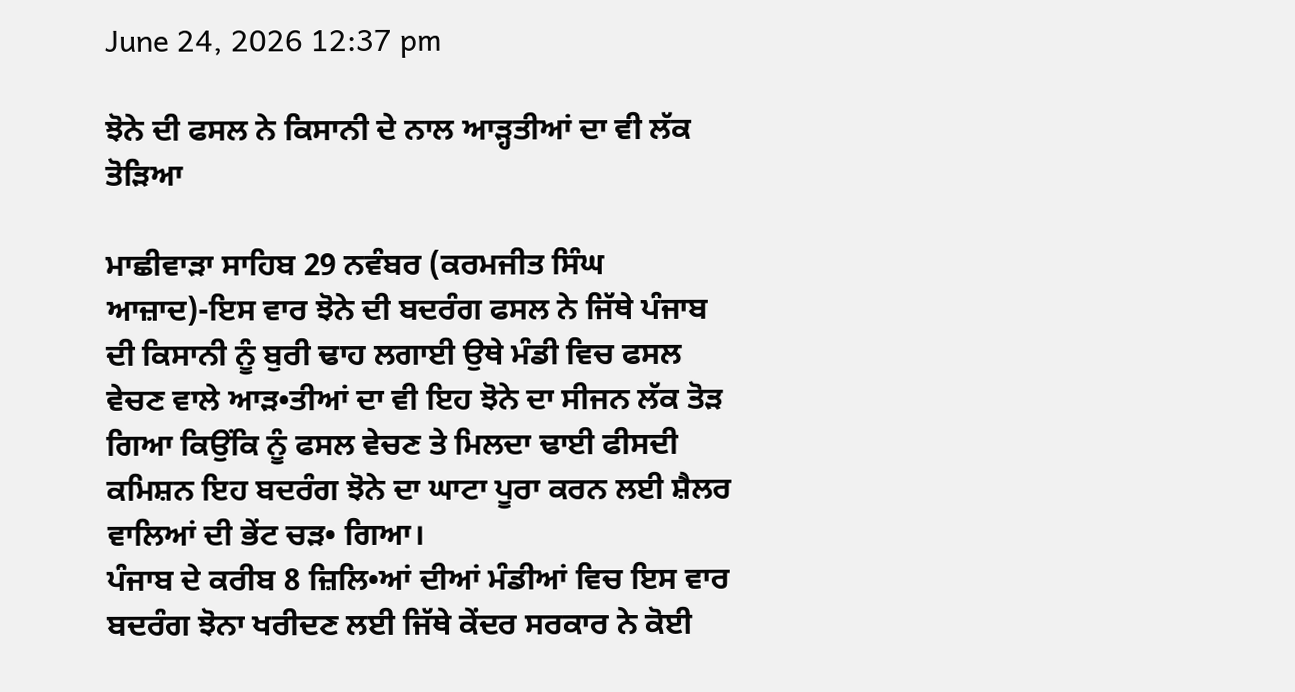June 24, 2026 12:37 pm

ਝੋਨੇ ਦੀ ਫਸਲ ਨੇ ਕਿਸਾਨੀ ਦੇ ਨਾਲ ਆੜ੍ਹਤੀਆਂ ਦਾ ਵੀ ਲੱਕ ਤੋੜਿਆ

ਮਾਛੀਵਾੜਾ ਸਾਹਿਬ 29 ਨਵੰਬਰ (ਕਰਮਜੀਤ ਸਿੰਘ ਆਜ਼ਾਦ)-ਇਸ ਵਾਰ ਝੋਨੇ ਦੀ ਬਦਰੰਗ ਫਸਲ ਨੇ ਜਿੱਥੇ ਪੰਜਾਬ ਦੀ ਕਿਸਾਨੀ ਨੂੰ ਬੁਰੀ ਢਾਹ ਲਗਾਈ ਉਥੇ ਮੰਡੀ ਵਿਚ ਫਸਲ ਵੇਚਣ ਵਾਲੇ ਆੜ•ਤੀਆਂ ਦਾ ਵੀ ਇਹ ਝੋਨੇ ਦਾ ਸੀਜਨ ਲੱਕ ਤੋੜ ਗਿਆ ਕਿਉਂਕਿ ਨੂੰ ਫਸਲ ਵੇਚਣ ਤੇ ਮਿਲਦਾ ਢਾਈ ਫੀਸਦੀ ਕਮਿਸ਼ਨ ਇਹ ਬਦਰੰਗ ਝੋਨੇ ਦਾ ਘਾਟਾ ਪੂਰਾ ਕਰਨ ਲਈ ਸ਼ੈਲਰ ਵਾਲਿਆਂ ਦੀ ਭੇਂਟ ਚੜ• ਗਿਆ।
ਪੰਜਾਬ ਦੇ ਕਰੀਬ 8 ਜ਼ਿਲਿ•ਆਂ ਦੀਆਂ ਮੰਡੀਆਂ ਵਿਚ ਇਸ ਵਾਰ ਬਦਰੰਗ ਝੋਨਾ ਖਰੀਦਣ ਲਈ ਜਿੱਥੇ ਕੇਂਦਰ ਸਰਕਾਰ ਨੇ ਕੋਈ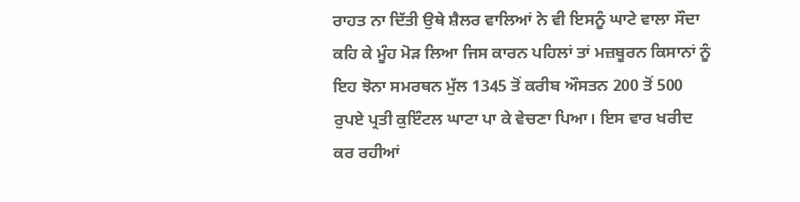ਰਾਹਤ ਨਾ ਦਿੱਤੀ ਉਥੇ ਸ਼ੈਲਰ ਵਾਲਿਆਂ ਨੇ ਵੀ ਇਸਨੂੰ ਘਾਟੇ ਵਾਲਾ ਸੌਦਾ ਕਹਿ ਕੇ ਮੂੰਹ ਮੋੜ ਲਿਆ ਜਿਸ ਕਾਰਨ ਪਹਿਲਾਂ ਤਾਂ ਮਜ਼ਬੂਰਨ ਕਿਸਾਨਾਂ ਨੂੰ ਇਹ ਝੋਨਾ ਸਮਰਥਨ ਮੁੱਲ 1345 ਤੋਂ ਕਰੀਬ ਔਸਤਨ 200 ਤੋਂ 500 ਰੁਪਏ ਪ੍ਰਤੀ ਕੁਇੰਟਲ ਘਾਟਾ ਪਾ ਕੇ ਵੇਚਣਾ ਪਿਆ। ਇਸ ਵਾਰ ਖਰੀਦ ਕਰ ਰਹੀਆਂ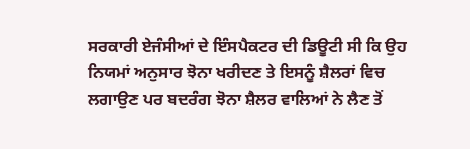ਸਰਕਾਰੀ ਏਜੰਸੀਆਂ ਦੇ ਇੰਸਪੈਕਟਰ ਦੀ ਡਿਊਟੀ ਸੀ ਕਿ ਉਹ ਨਿਯਮਾਂ ਅਨੁਸਾਰ ਝੋਨਾ ਖਰੀਦਣ ਤੇ ਇਸਨੂੰ ਸ਼ੈਲਰਾਂ ਵਿਚ ਲਗਾਉਣ ਪਰ ਬਦਰੰਗ ਝੋਨਾ ਸ਼ੈਲਰ ਵਾਲਿਆਂ ਨੇ ਲੈਣ ਤੋਂ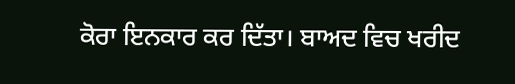ਕੋਰਾ ਇਨਕਾਰ ਕਰ ਦਿੱਤਾ। ਬਾਅਦ ਵਿਚ ਖਰੀਦ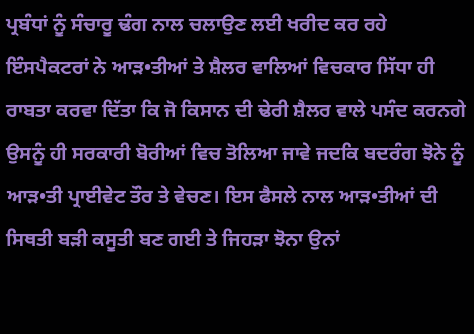ਪ੍ਰਬੰਧਾਂ ਨੂੰ ਸੰਚਾਰੂ ਢੰਗ ਨਾਲ ਚਲਾਉਣ ਲਈ ਖਰੀਦ ਕਰ ਰਹੇ ਇੰਸਪੈਕਟਰਾਂ ਨੇ ਆੜ•ਤੀਆਂ ਤੇ ਸ਼ੈਲਰ ਵਾਲਿਆਂ ਵਿਚਕਾਰ ਸਿੱਧਾ ਹੀ ਰਾਬਤਾ ਕਰਵਾ ਦਿੱਤਾ ਕਿ ਜੋ ਕਿਸਾਨ ਦੀ ਢੇਰੀ ਸ਼ੈਲਰ ਵਾਲੇ ਪਸੰਦ ਕਰਨਗੇ ਉਸਨੂੰ ਹੀ ਸਰਕਾਰੀ ਬੋਰੀਆਂ ਵਿਚ ਤੋਲਿਆ ਜਾਵੇ ਜਦਕਿ ਬਦਰੰਗ ਝੋਨੇ ਨੂੰ ਆੜ•ਤੀ ਪ੍ਰਾਈਵੇਟ ਤੌਰ ਤੇ ਵੇਚਣ। ਇਸ ਫੈਸਲੇ ਨਾਲ ਆੜ•ਤੀਆਂ ਦੀ ਸਿਥਤੀ ਬੜੀ ਕਸੂਤੀ ਬਣ ਗਈ ਤੇ ਜਿਹੜਾ ਝੋਨਾ ਉਨਾਂ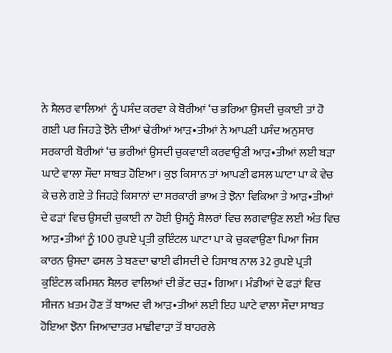ਨੇ ਸ਼ੈਲਰ ਵਾਲਿਆਂ  ਨੂੰ ਪਸੰਦ ਕਰਵਾ ਕੇ ਬੋਰੀਆਂ ‘ਚ ਭਰਿਆ ਉਸਦੀ ਚੁਕਾਈ ਤਾਂ ਹੋ ਗਈ ਪਰ ਜਿਹੜੇ ਝੋਨੇ ਦੀਆਂ ਢੇਰੀਆਂ ਆੜ•ਤੀਆਂ ਨੇ ਆਪਣੀ ਪਸੰਦ ਅਨੁਸਾਰ ਸਰਕਾਰੀ ਬੋਰੀਆਂ ‘ਚ ਭਰੀਆਂ ਉਸਦੀ ਚੁਕਵਾਈ ਕਰਵਾਉਣੀ ਆੜ•ਤੀਆਂ ਲਈ ਬੜਾ ਘਾਟੇ ਵਾਲਾ ਸੌਦਾ ਸਾਬਤ ਹੋਇਆ। ਕੁਝ ਕਿਸਾਨ ਤਾਂ ਆਪਣੀ ਫਸਲ ਘਾਟਾ ਪਾ ਕੇ ਵੇਚ ਕੇ ਚਲੇ ਗਏ ਤੇ ਜਿਹੜੇ ਕਿਸਾਨਾਂ ਦਾ ਸਰਕਾਰੀ ਭਾਅ ਤੇ ਝੋਨਾ ਵਿਕਿਆ ਤੇ ਆੜ•ਤੀਆਂ ਦੇ ਫੜਾਂ ਵਿਚ ਉਸਦੀ ਚੁਕਾਈ ਨਾ ਹੋਈ ਉਸਨੂੰ ਸ਼ੈਲਰਾਂ ਵਿਚ ਲਗਵਾਉਣ ਲਈ ਅੰਤ ਵਿਚ ਆੜ•ਤੀਆਂ ਨੂੰ 100 ਰੁਪਏ ਪ੍ਰਤੀ ਕੁਇੰਟਲ ਘਾਟਾ ਪਾ ਕੇ ਚੁਕਵਾਉਣਾ ਪਿਆ ਜਿਸ ਕਾਰਨ ਉਸਦਾ ਫਸਲ ਤੇ ਬਣਦਾ ਢਾਈ ਫੀਸਦੀ ਦੇ ਹਿਸਾਬ ਨਾਲ 32 ਰੁਪਏ ਪ੍ਰਤੀ ਕੁਇੰਟਲ ਕਮਿਸ਼ਨ ਸ਼ੈਲਰ ਵਾਲਿਆਂ ਦੀ ਭੇਂਟ ਚੜ• ਗਿਆ। ਮੰਡੀਆਂ ਦੇ ਫੜਾਂ ਵਿਚ ਸੀਜਨ ਖ਼ਤਮ ਹੋਣ ਤੋਂ ਬਾਅਦ ਵੀ ਆੜ•ਤੀਆਂ ਲਈ ਇਹ ਘਾਟੇ ਵਾਲਾ ਸੌਦਾ ਸਾਬਤ ਹੋਇਆ ਝੋਨਾ ਜਿਆਦਾਤਰ ਮਾਛੀਵਾੜਾ ਤੋਂ ਬਾਹਰਲੇ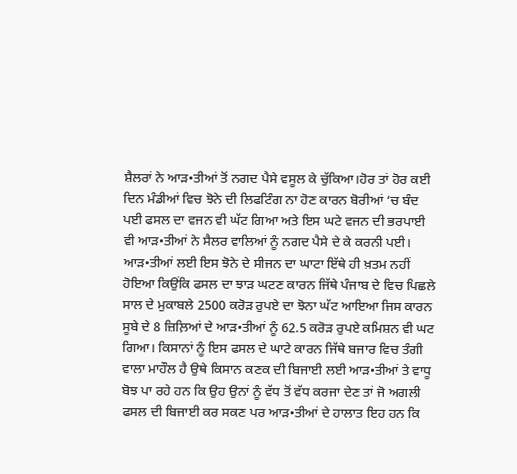ਸ਼ੈਲਰਾਂ ਨੇ ਆੜ•ਤੀਆਂ ਤੋਂ ਨਗਦ ਪੈਸੇ ਵਸੂਲ ਕੇ ਚੁੱਕਿਆ।ਹੋਰ ਤਾਂ ਹੋਰ ਕਈ ਦਿਨ ਮੰਡੀਆਂ ਵਿਚ ਝੋਨੇ ਦੀ ਲਿਫਟਿੰਗ ਨਾ ਹੋਣ ਕਾਰਨ ਬੋਰੀਆਂ ‘ਚ ਬੰਦ ਪਈ ਫਸਲ ਦਾ ਵਜਨ ਵੀ ਘੱਟ ਗਿਆ ਅਤੇ ਇਸ ਘਟੇ ਵਜਨ ਦੀ ਭਰਪਾਈ ਵੀ ਆੜ•ਤੀਆਂ ਨੇ ਸੈਲਰ ਵਾਲਿਆਂ ਨੂੰ ਨਗਦ ਪੈਸੇ ਦੇ ਕੇ ਕਰਨੀ ਪਈ। ਆੜ•ਤੀਆਂ ਲਈ ਇਸ ਝੋਨੇ ਦੇ ਸੀਜਨ ਦਾ ਘਾਟਾ ਇੱਥੇ ਹੀ ਖ਼ਤਮ ਨਹੀਂ ਹੋਇਆ ਕਿਉਂਕਿ ਫਸਲ ਦਾ ਝਾੜ ਘਟਣ ਕਾਰਨ ਜਿੱਥੇ ਪੰਜਾਬ ਦੇ ਵਿਚ ਪਿਛਲੇ ਸਾਲ ਦੇ ਮੁਕਾਬਲੇ 2500 ਕਰੋੜ ਰੁਪਏ ਦਾ ਝੋਨਾ ਘੱਟ ਆਇਆ ਜਿਸ ਕਾਰਨ ਸੂਬੇ ਦੇ 8 ਜ਼ਿਲ਼ਿਆਂ ਦੇ ਆੜ•ਤੀਆਂ ਨੂੰ 62.5 ਕਰੋੜ ਰੁਪਏ ਕਮਿਸ਼ਨ ਵੀ ਘਟ ਗਿਆ। ਕਿਸਾਨਾਂ ਨੂੰ ਇਸ ਫਸਲ ਦੇ ਘਾਟੇ ਕਾਰਨ ਜਿੱਥੇ ਬਜਾਰ ਵਿਚ ਤੰਗੀ ਵਾਲਾ ਮਾਹੌਲ ਹੈ ਉਥੇ ਕਿਸਾਨ ਕਣਕ ਦੀ ਬਿਜਾਈ ਲਈ ਆੜ•ਤੀਆਂ ਤੇ ਵਾਧੂ ਬੋਝ ਪਾ ਰਹੇ ਹਨ ਕਿ ਉਹ ਉਨਾਂ ਨੂੰ ਵੱਧ ਤੋਂ ਵੱਧ ਕਰਜਾ ਦੇਣ ਤਾਂ ਜੋ ਅਗਲੀ ਫਸਲ ਦੀ ਬਿਜਾਈ ਕਰ ਸਕਣ ਪਰ ਆੜ•ਤੀਆਂ ਦੇ ਹਾਲਾਤ ਇਹ ਹਨ ਕਿ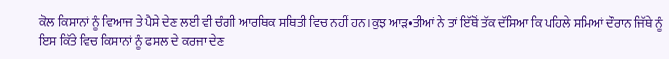ਕੋਲ ਕਿਸਾਨਾਂ ਨੂੰ ਵਿਆਜ ਤੇ ਪੈਸੇ ਦੇਣ ਲਈ ਵੀ ਚੰਗੀ ਆਰਥਿਕ ਸਥਿਤੀ ਵਿਚ ਨਹੀਂ ਹਨ।ਕੁਝ ਆੜ•ਤੀਆਂ ਨੇ ਤਾਂ ਇੱਥੋਂ ਤੱਕ ਦੱਸਿਆ ਕਿ ਪਹਿਲੇ ਸਮਿਆਂ ਦੌਰਾਨ ਜਿੱਥੇ ਨੂੰ ਇਸ ਕਿੱਤੇ ਵਿਚ ਕਿਸਾਨਾਂ ਨੂੰ ਫਸਲ ਦੇ ਕਰਜਾ ਦੇਣ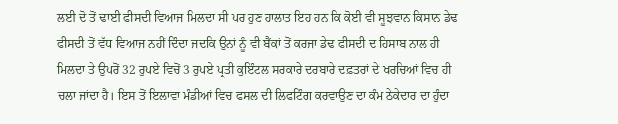ਲਈ ਦੋ ਤੋਂ ਢਾਈ ਫੀਸਦੀ ਵਿਆਜ ਮਿਲਦਾ ਸੀ ਪਰ ਹੁਣ ਹਾਲਾਤ ਇਹ ਹਨ ਕਿ ਕੋਈ ਵੀ ਸੂਝਵਾਨ ਕਿਸਾਨ ਡੇਢ ਫੀਸਦੀ ਤੋਂ ਵੱਧ ਵਿਆਜ ਨਹੀਂ ਦਿੰਦਾ ਜਦਕਿ ਉਨਾਂ ਨੂੰ ਵੀ ਬੈਂਕਾਂ ਤੋਂ ਕਰਜਾ ਡੇਢ ਫੀਸਦੀ ਦ ਹਿਸਾਬ ਨਾਲ ਹੀ ਮਿਲਦਾ ਤੇ ਉਪਰੋਂ 32 ਰੁਪਏ ਵਿਚੋਂ 3 ਰੁਪਏ ਪ੍ਰਤੀ ਕੁਇੰਟਲ ਸਰਕਾਰੇ ਦਰਬਾਰੇ ਦਫ਼ਤਰਾਂ ਦੇ ਖਰਚਿਆਂ ਵਿਚ ਹੀ ਚਲਾ ਜਾਂਦਾ ਹੈ। ਇਸ ਤੋਂ ਇਲਾਵਾ ਮੰਡੀਆਂ ਵਿਚ ਫਸਲ ਦੀ ਲਿਫਟਿੰਗ ਕਰਵਾਉਣ ਦਾ ਕੰਮ ਠੇਕੇਦਾਰ ਦਾ ਹੁੰਦਾ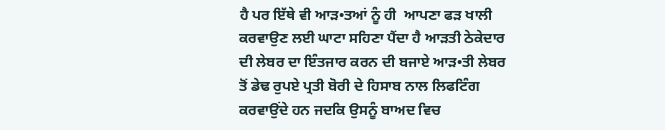ਹੈ ਪਰ ਇੱਥੇ ਵੀ ਆੜ•ਤਆਂ ਨੂੰ ਹੀ  ਆਪਣਾ ਫੜ ਖਾਲੀ ਕਰਵਾਉਣ ਲਈ ਘਾਟਾ ਸਹਿਣਾ ਪੈਂਦਾ ਹੈ ਆੜਤੀ ਠੇਕੇਦਾਰ ਦੀ ਲੇਬਰ ਦਾ ਇੰਤਜਾਰ ਕਰਨ ਦੀ ਬਜਾਏ ਆੜ•ਤੀ ਲੇਬਰ ਤੋਂ ਡੇਢ ਰੁਪਏ ਪ੍ਰਤੀ ਬੋਰੀ ਦੇ ਹਿਸਾਬ ਨਾਲ ਲਿਫਟਿੰਗ ਕਰਵਾਉਂਦੇ ਹਨ ਜਦਕਿ ਉਸਨੂੰ ਬਾਅਦ ਵਿਚ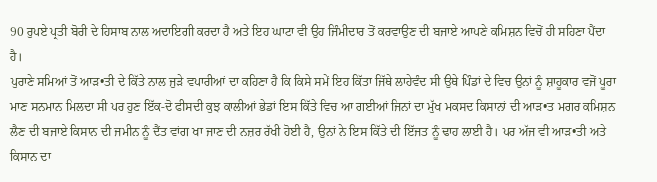90 ਰੁਪਏ ਪ੍ਰਤੀ ਬੋਰੀ ਦੇ ਹਿਸਾਬ ਨਾਲ ਅਦਾਇਗੀ ਕਰਦਾ ਹੈ ਅਤੇ ਇਹ ਘਾਟਾ ਵੀ ਉਹ ਜਿੰਮੀਦਾਰ ਤੋਂ ਕਰਵਾਉਣ ਦੀ ਬਜਾਏ ਆਪਣੇ ਕਮਿਸ਼ਨ ਵਿਚੋਂ ਹੀ ਸਹਿਣਾ ਪੈਂਦਾ ਹੈ।
ਪੁਰਾਣੇ ਸਮਿਆਂ ਤੋਂ ਆੜ•ਤੀ ਦੇ ਕਿੱਤੇ ਨਾਲ ਜੁੜੇ ਵਪਾਰੀਆਂ ਦਾ ਕਹਿਣਾ ਹੈ ਕਿ ਕਿਸੇ ਸਮੇਂ ਇਹ ਕਿੱਤਾ ਜਿੱਥੇ ਲਾਹੇਵੰਦ ਸੀ ਉਥੇ ਪਿੰਡਾਂ ਦੇ ਵਿਚ ਉਨਾਂ ਨੂੰ ਸ਼ਾਹੂਕਾਰ ਵਜੋਂ ਪੂਰਾ ਮਾਣ ਸਨਮਾਨ ਮਿਲਦਾ ਸੀ ਪਰ ਹੁਣ ਇੱਕ-ਦੋ ਫੀਸਦੀ ਕੁਝ ਕਾਲੀਆਂ ਭੇਡਾਂ ਇਸ ਕਿੱਤੇ ਵਿਚ ਆ ਗਈਆਂ ਜਿਨਾਂ ਦਾ ਮੁੱਖ ਮਕਸਦ ਕਿਸਾਨਾਂ ਦੀ ਆੜ•ਤ ਮਗਰ ਕਮਿਸ਼ਨ ਲੈਣ ਦੀ ਬਜਾਏ ਕਿਸਾਨ ਦੀ ਜਮੀਨ ਨੂੰ ਦੈਂਤ ਵਾਂਗ ਖਾ ਜਾਣ ਦੀ ਨਜ਼ਰ ਰੱਖੀ ਹੋਈ ਹੈ, ਉਨਾਂ ਨੇ ਇਸ ਕਿੱਤੇ ਦੀ ਇੱਜਤ ਨੂੰ ਢਾਹ ਲਾਈ ਹੈ। ਪਰ ਅੱਜ ਵੀ ਆੜ•ਤੀ ਅਤੇ ਕਿਸਾਨ ਦਾ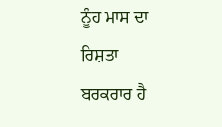ਨੂੰਹ ਮਾਸ ਦਾ ਰਿਸ਼ਤਾ ਬਰਕਰਾਰ ਹੈ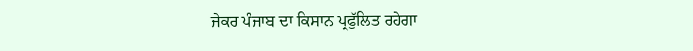ਜੇਕਰ ਪੰਜਾਬ ਦਾ ਕਿਸਾਨ ਪ੍ਰਫੁੱਲਿਤ ਰਹੇਗਾ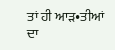ਤਾਂ ਹੀ ਆੜ•ਤੀਆਂ ਦਾ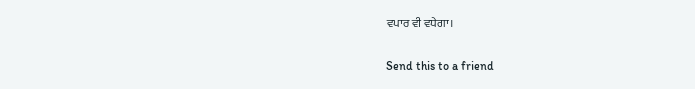ਵਪਾਰ ਵੀ ਵਧੇਗਾ।

Send this to a friend